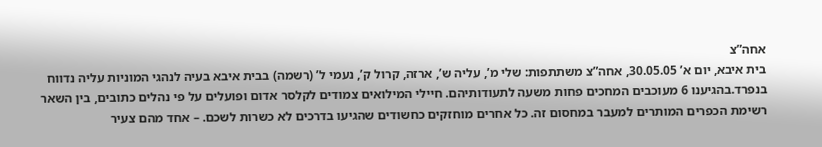אחה”צ
בית איבא, יום א’ 30.05.05, אחה”צ משתתפות: שלי מ’, עליה ש’, ארזה, קרול ק’, נעמי ל’ (רשמה) בבית איבא בעיה לנהגי המוניות עליה נדווח בנפרד.בהגיענו 6 מעוכבים המחכים פחות משעה לתעודותיהם. חיילי המילואים צמודים לקלסר אדום ופועלים על פי נהלים כתובים, בין השאר רשימת הכפרים המותרים למעבר במחסום זה. כל אחרים מוחזקים כחשודים שהגיעו בדרכים לא כשרות לשכם. – אחד מהם צעיר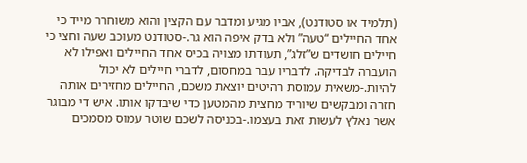(תלמיד או סטודנט), אביו מגיע ומדבר עם הקצין והוא משוחרר מייד כי אחד החיילים “טעה” ולא בדק איפה הוא גר.-סטודנט מעוכב שעה וחצי כי חיילים חושדים ש”זלג”, תעודתו מצויה בכיס אחד החיילים ואפילו לא הועברה לבדיקה. לדבריו עבר במחסום, לדברי חיילים לא יכול להיות.-משאית עמוסת רהיטים יוצאת משכם, החיילים מחזירים אותה חזרה ומבקשים שיוריד מחצית מהמטען כדי שיבדקו אותו. איש די מבוגר אשר נאלץ לעשות זאת בעצמו.-בכניסה לשכם שוטר עמוס מסמכים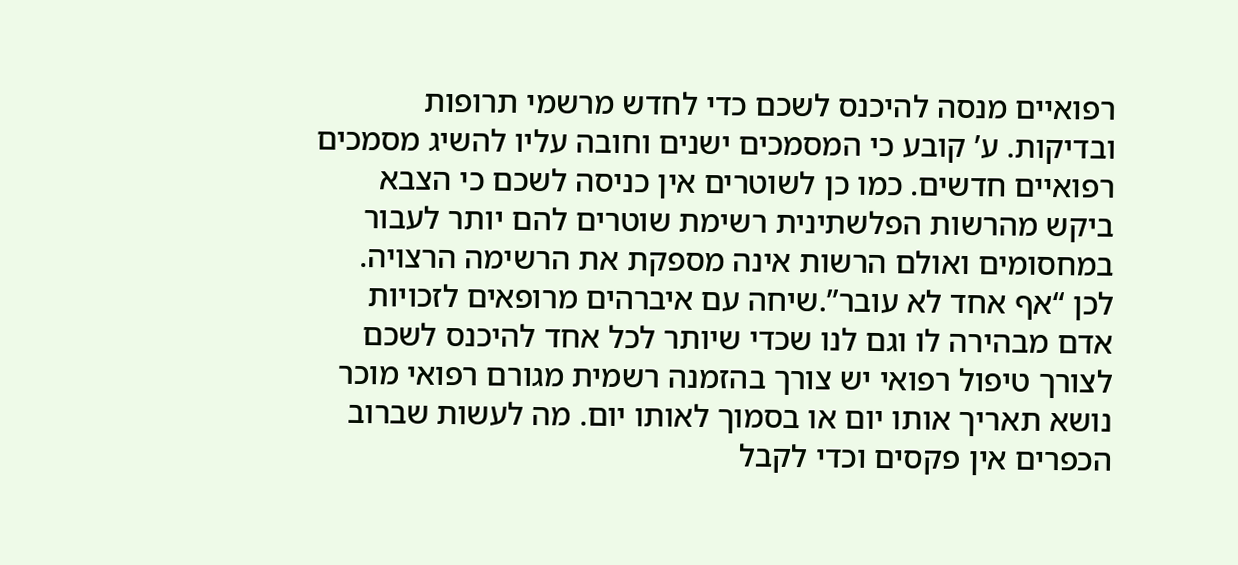רפואיים מנסה להיכנס לשכם כדי לחדש מרשמי תרופות ובדיקות. ע’ קובע כי המסמכים ישנים וחובה עליו להשיג מסמכים רפואיים חדשים. כמו כן לשוטרים אין כניסה לשכם כי הצבא ביקש מהרשות הפלשתינית רשימת שוטרים להם יותר לעבור במחסומים ואולם הרשות אינה מספקת את הרשימה הרצויה. לכן “אף אחד לא עובר”.שיחה עם איברהים מרופאים לזכויות אדם מבהירה לו וגם לנו שכדי שיותר לכל אחד להיכנס לשכם לצורך טיפול רפואי יש צורך בהזמנה רשמית מגורם רפואי מוכר נושא תאריך אותו יום או בסמוך לאותו יום. מה לעשות שברוב הכפרים אין פקסים וכדי לקבל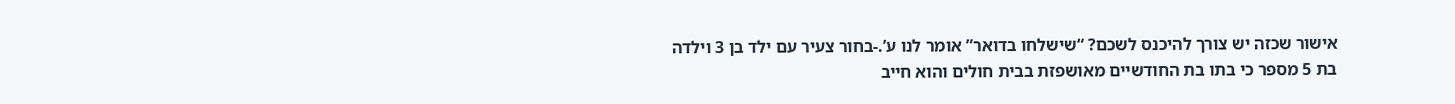אישור שכזה יש צורך להיכנס לשכם? “שישלחו בדואר” אומר לנו ע’.-בחור צעיר עם ילד בן 3 וילדה בת 5 מספר כי בתו בת החודשיים מאושפזת בבית חולים והוא חייב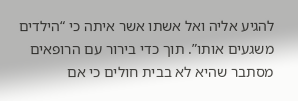להגיע אליה ואל אשתו אשר איתה כי “הילדים משגעים אותו”. תוך כדי בירור עם הרופאים מסתבר שהיא לא בבית חולים כי אם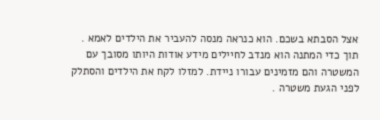אצל הסבתא בשכם. הוא כנראה מנסה להעביר את הילדים לאמא . תוך כדי המתנה הוא מנדב לחיילים מידע אודות היותו מסובך עם המשטרה והם מזמינים עבורו ניידת. למזלו לקח את הילדים והסתלק לפני הגעת משטרה .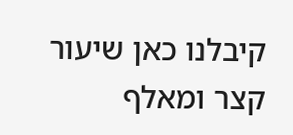קיבלנו כאן שיעור קצר ומאלף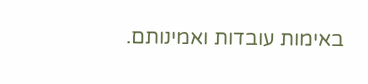באימות עובדות ואמינותם.